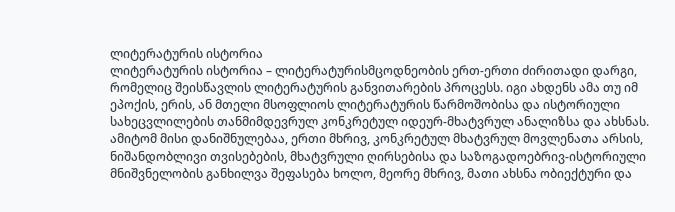ლიტერატურის ისტორია
ლიტერატურის ისტორია – ლიტერატურისმცოდნეობის ერთ-ერთი ძირითადი დარგი, რომელიც შეისწავლის ლიტერატურის განვითარების პროცესს. იგი ახდენს ამა თუ იმ ეპოქის, ერის, ან მთელი მსოფლიოს ლიტერატურის წარმოშობისა და ისტორიული სახეცვლილების თანმიმდევრულ კონკრეტულ იდეურ-მხატვრულ ანალიზსა და ახსნას. ამიტომ მისი დანიშნულებაა, ერთი მხრივ, კონკრეტულ მხატვრულ მოვლენათა არსის, ნიშანდობლივი თვისებების, მხატვრული ღირსებისა და საზოგადოებრივ-ისტორიული მნიშვნელობის განხილვა შეფასება ხოლო, მეორე მხრივ, მათი ახსნა ობიექტური და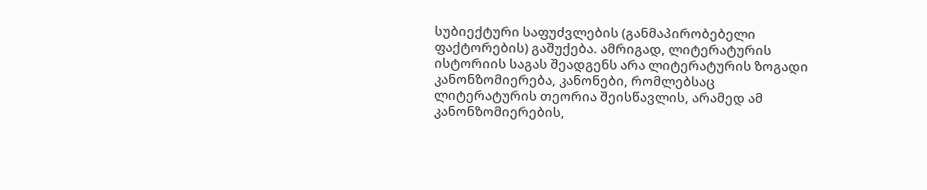სუბიექტური საფუძვლების (განმაპირობებელი ფაქტორების) გაშუქება. ამრიგად, ლიტერატურის ისტორიის საგას შეადგენს არა ლიტერატურის ზოგადი კანონზომიერება, კანონები, რომლებსაც ლიტერატურის თეორია შეისწავლის, არამედ ამ კანონზომიერების,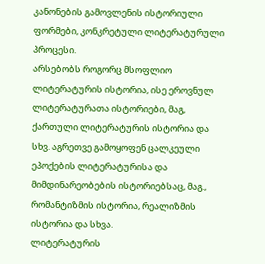კანონების გამოვლენის ისტორიული ფორმები, კონკრეტული ლიტერატურული პროცესი.
არსებობს როგორც მსოფლიო ლიტერატურის ისტორია, ისე ეროვნულ ლიტერატურათა ისტორიები, მაგ, ქართული ლიტერატურის ისტორია და სხვ. აგრეთვე გამოყოფენ ცალკეული ეპოქების ლიტერატურისა და მიმდინარეობების ისტორიებსაც, მაგ., რომანტიზმის ისტორია, რეალიზმის ისტორია და სხვა.
ლიტერატურის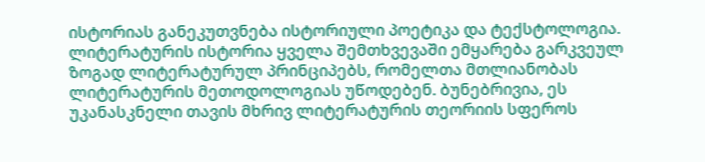ისტორიას განეკუთვნება ისტორიული პოეტიკა და ტექსტოლოგია.
ლიტერატურის ისტორია ყველა შემთხვევაში ემყარება გარკვეულ ზოგად ლიტერატურულ პრინციპებს, რომელთა მთლიანობას ლიტერატურის მეთოდოლოგიას უწოდებენ. ბუნებრივია, ეს უკანასკნელი თავის მხრივ ლიტერატურის თეორიის სფეროს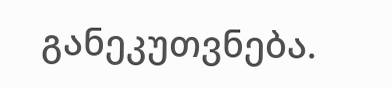განეკუთვნება.